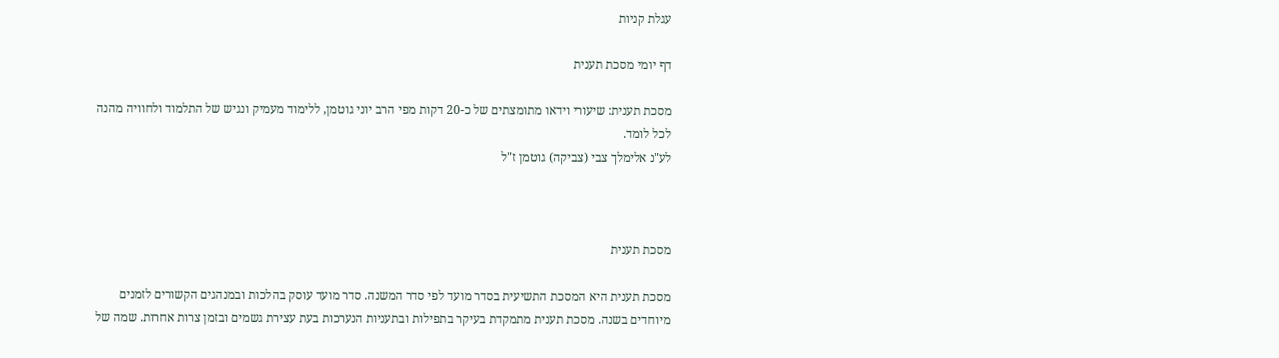עגלת קניות

דף יומי מסכת תענית

מסכת תענית: שיעורי וידאו מתומצתים של כ-20 דקות מפי הרב יוני גוטמן, ללימוד מעמיק ונגיש של התלמוד ולחוויה מהנה לכל לומד.
לע"נ אלימלך צבי (צביקה) גוטמן ז"ל



מסכת תענית

מסכת תענית היא המסכת התשיעית בסדר מועד לפי סדר המשנה. סדר מועד עוסק בהלכות ובמנהגים הקשורים לזמנים מיוחדים בשנה. מסכת תענית מתמקדת בעיקר בתפילות ובתעניות הנערכות בעת עצירת גשמים ובזמן צרות אחרות. שמה של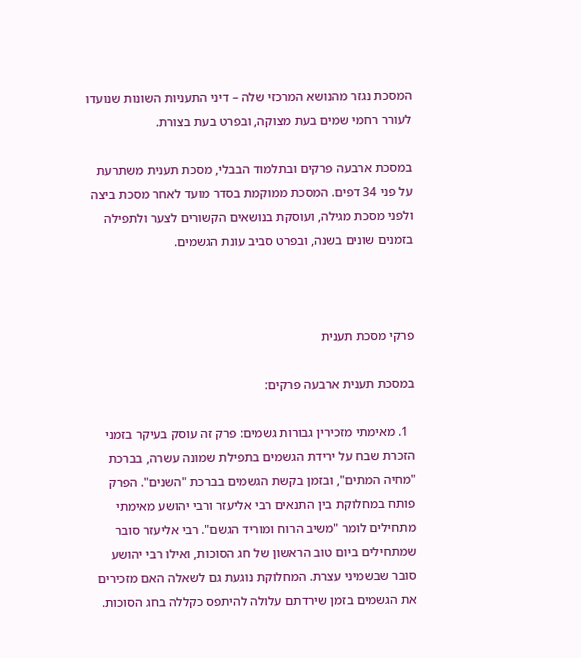המסכת נגזר מהנושא המרכזי שלה – דיני התעניות השונות שנועדו לעורר רחמי שמים בעת מצוקה, ובפרט בעת בצורת.

במסכת ארבעה פרקים ובתלמוד הבבלי, מסכת תענית משתרעת על פני 34 דפים. המסכת ממוקמת בסדר מועד לאחר מסכת ביצה ולפני מסכת מגילה, ועוסקת בנושאים הקשורים לצער ולתפילה בזמנים שונים בשנה, ובפרט סביב עונת הגשמים.



פרקי מסכת תענית

במסכת תענית ארבעה פרקים:

  1. מאימתי מזכירין גבורות גשמים: פרק זה עוסק בעיקר בזמני הזכרת שבח על ירידת הגשמים בתפילת שמונה עשרה, בברכת "מחיה המתים", ובזמן בקשת הגשמים בברכת "השנים". הפרק פותח במחלוקת בין התנאים רבי אליעזר ורבי יהושע מאימתי מתחילים לומר "משיב הרוח ומוריד הגשם". רבי אליעזר סובר שמתחילים ביום טוב הראשון של חג הסוכות, ואילו רבי יהושע סובר שבשמיני עצרת. המחלוקת נוגעת גם לשאלה האם מזכירים את הגשמים בזמן שירדתם עלולה להיתפס כקללה בחג הסוכות.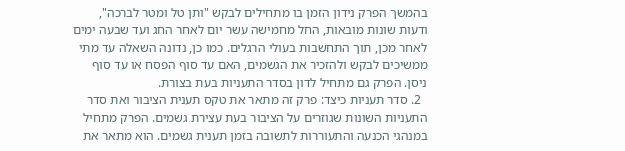בהמשך הפרק נידון הזמן בו מתחילים לבקש "ותן טל ומטר לברכה", ודעות שונות מובאות, החל מחמישה עשר יום לאחר החג ועד שבעה ימים לאחר מכן, תוך התחשבות בעולי הרגלים. כמו כן, נדונה השאלה עד מתי ממשיכים לבקש ולהזכיר את הגשמים, האם עד סוף הפסח או עד סוף ניסן. הפרק גם מתחיל לדון בסדר התעניות בעת בצורת.
  2. סדר תעניות כיצד: פרק זה מתאר את טקס תענית הציבור ואת סדר התעניות השונות שגוזרים על הציבור בעת עצירת גשמים. הפרק מתחיל במנהגי הכנעה והתעוררות לתשובה בזמן תענית גשמים. הוא מתאר את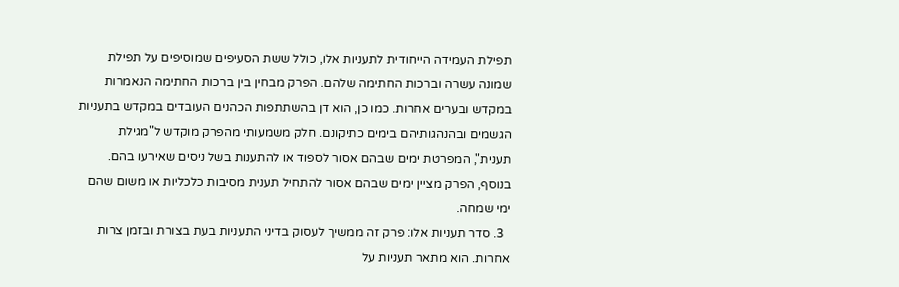תפילת העמידה הייחודית לתעניות אלו, כולל ששת הסעיפים שמוסיפים על תפילת שמונה עשרה וברכות החתימה שלהם. הפרק מבחין בין ברכות החתימה הנאמרות במקדש ובערים אחרות. כמו כן, הוא דן בהשתתפות הכהנים העובדים במקדש בתעניות הגשמים ובהנהגותיהם בימים כתיקונם. חלק משמעותי מהפרק מוקדש ל"מגילת תענית", המפרטת ימים שבהם אסור לספוד או להתענות בשל ניסים שאירעו בהם. בנוסף, הפרק מציין ימים שבהם אסור להתחיל תענית מסיבות כלכליות או משום שהם ימי שמחה.
  3. סדר תעניות אלו: פרק זה ממשיך לעסוק בדיני התעניות בעת בצורת ובזמן צרות אחרות. הוא מתאר תעניות על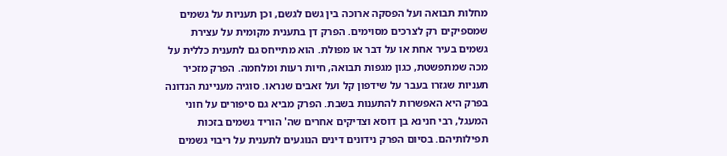מחלות תבואה ועל הפסקה ארוכה בין גשם לגשם, וכן תעניות על גשמים שמספיקים רק לצרכים מסוימים. הפרק דן בתענית מקומית על עצירת גשמים בעיר אחת או על דבר או מפולת. הוא מתייחס גם לתענית כללית על מכה שמתפשטת, כגון מגפות תבואה, חיות רעות ומלחמה. הפרק מזכיר תעניות שגזרו בעבר על שידפון קל ועל זאבים שנראו. סוגיה מעניינת הנדונה בפרק היא האפשרות להתענות בשבת. הפרק מביא גם סיפורים על חוני המעגל, רבי חנינא בן דוסא וצדיקים אחרים שה' הוריד גשמים בזכות תפילותיהם. בסיום הפרק נידונים דינים הנוגעים לתענית על ריבוי גשמים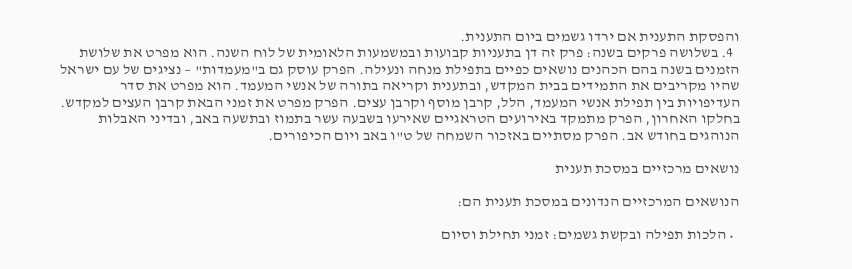והפסקת התענית אם ירדו גשמים ביום התענית.
  4. בשלושה פרקים בשנה: פרק זה דן בתעניות קבועות ובמשמעות הלאומית של לוח השנה. הוא מפרט את שלושת הזמנים בשנה בהם הכהנים נושאים כפיים בתפילת מנחה ונעילה. הפרק עוסק גם ב"מעמדות" – נציגים של עם ישראל שהיו מקריבים את התמידים בבית המקדש, ובתענית וקריאה בתורה של אנשי המעמד. הוא מפרט את סדר העדיפויות בין תפילת אנשי המעמד, הלל, קרבן מוסף וקרבן עצים. הפרק מפרט את זמני הבאת קרבן העצים למקדש. בחלקו האחרון, הפרק מתמקד באירועים הטראגיים שאירעו בשבעה עשר בתמוז ובתשעה באב, ובדיני האבלות הנוהגים בחודש אב. הפרק מסתיים באזכור השמחה של ט"ו באב ויום הכיפורים.

נושאים מרכזיים במסכת תענית

הנושאים המרכזיים הנדונים במסכת תענית הם:

  • הלכות תפילה ובקשת גשמים: זמני תחילת וסיום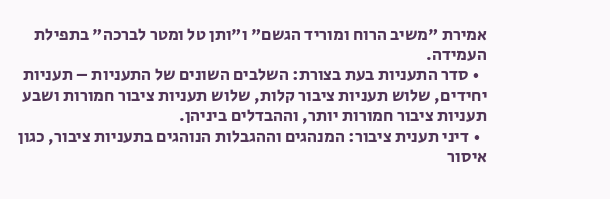אמירת "משיב הרוח ומוריד הגשם" ו"ותן טל ומטר לברכה" בתפילת העמידה.
  • סדר התעניות בעת בצורת: השלבים השונים של התעניות – תעניות יחידים, שלוש תעניות ציבור קלות, שלוש תעניות ציבור חמורות ושבע תעניות ציבור חמורות יותר, וההבדלים ביניהן.
  • דיני תענית ציבור: המנהגים וההגבלות הנוהגים בתעניות ציבור, כגון איסור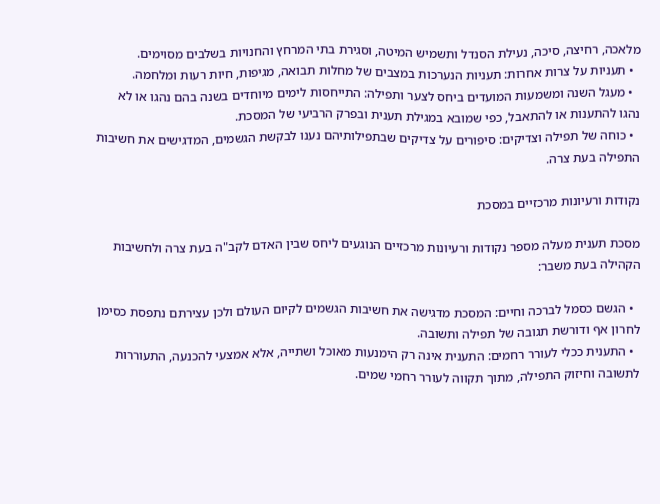מלאכה, רחיצה, סיכה, נעילת הסנדל ותשמיש המיטה, וסגירת בתי המרחץ והחנויות בשלבים מסוימים.
  • תעניות על צרות אחרות: תעניות הנערכות במצבים של מחלות תבואה, מגיפות, חיות רעות ומלחמה.
  • מעגל השנה ומשמעות המועדים ביחס לצער ותפילה: התייחסות לימים מיוחדים בשנה בהם נהגו או לא נהגו להתענות או להתאבל, כפי שמובא במגילת תענית ובפרק הרביעי של המסכת.
  • כוחה של תפילה וצדיקים: סיפורים על צדיקים שבתפילותיהם נענו לבקשת הגשמים, המדגישים את חשיבות התפילה בעת צרה.

נקודות ורעיונות מרכזיים במסכת

מסכת תענית מעלה מספר נקודות ורעיונות מרכזיים הנוגעים ליחס שבין האדם לקב"ה בעת צרה ולחשיבות הקהילה בעת משבר:

  • הגשם כסמל לברכה וחיים: המסכת מדגישה את חשיבות הגשמים לקיום העולם ולכן עצירתם נתפסת כסימן לחרון אף ודורשת תגובה של תפילה ותשובה.
  • התענית ככלי לעורר רחמים: התענית אינה רק הימנעות מאוכל ושתייה, אלא אמצעי להכנעה, התעוררות לתשובה וחיזוק התפילה, מתוך תקווה לעורר רחמי שמים.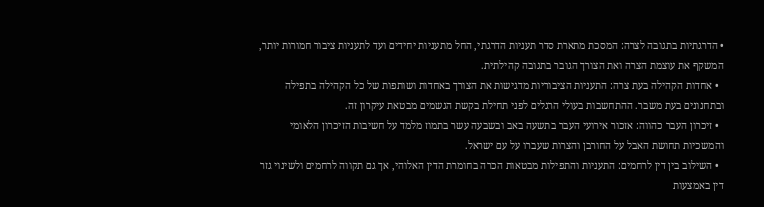• הדרגתיות בתגובה לצרה: המסכת מתארת סדר תעניות הדרגתי, החל מתעניות יחידים ועד לתעניות ציבור חמורות יותר, המשקף את עוצמת הצרה ואת הצורך הגובר בתגובה קהילתית.
  • אחדות הקהילה בעת צרה: התעניות הציבוריות מדגישות את הצורך באחדות ושותפות של כל הקהילה בתפילה ובתחנונים בעת משבר. ההתחשבות בעולי הרגלים לפני תחילת בקשת הגשמים מבטאת עיקרון זה.
  • זיכרון העבר כהווה: אזכור אירועי העבר בתשעה באב ובשבעה עשר בתמוז מלמד על חשיבות הזיכרון הלאומי והמשכיות תחושת האבל על החורבן והצרות שעברו על עם ישראל.
  • השילוב בין דין לרחמים: התעניות והתפילות מבטאות הכרה בחומרת הדין האלוהי, אך גם תקווה לרחמים ולשינוי גזר דין באמצעות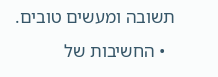תשובה ומעשים טובים.
  • החשיבות של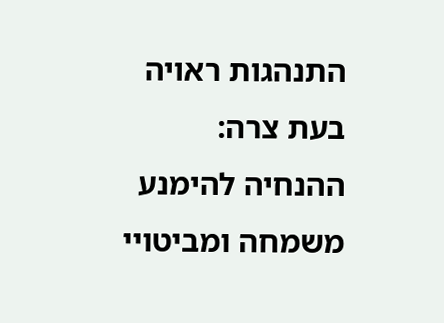התנהגות ראויה בעת צרה: ההנחיה להימנע משמחה ומביטויי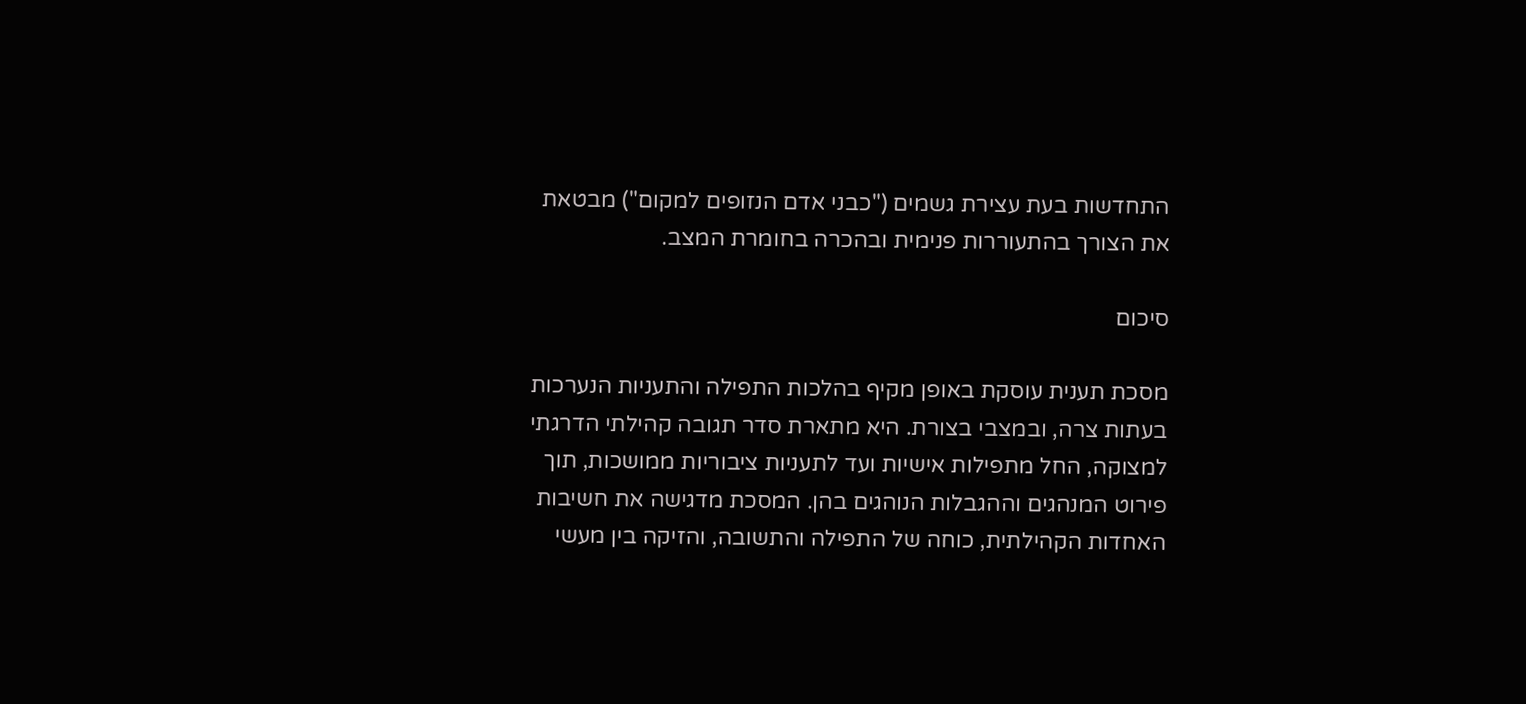התחדשות בעת עצירת גשמים ("כבני אדם הנזופים למקום") מבטאת את הצורך בהתעוררות פנימית ובהכרה בחומרת המצב.

סיכום

מסכת תענית עוסקת באופן מקיף בהלכות התפילה והתעניות הנערכות בעתות צרה, ובמצבי בצורת. היא מתארת סדר תגובה קהילתי הדרגתי למצוקה, החל מתפילות אישיות ועד לתעניות ציבוריות ממושכות, תוך פירוט המנהגים וההגבלות הנוהגים בהן. המסכת מדגישה את חשיבות האחדות הקהילתית, כוחה של התפילה והתשובה, והזיקה בין מעשי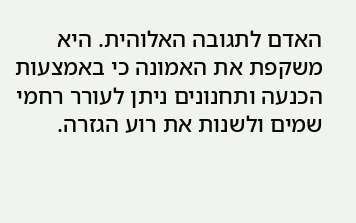האדם לתגובה האלוהית. היא משקפת את האמונה כי באמצעות הכנעה ותחנונים ניתן לעורר רחמי שמים ולשנות את רוע הגזרה.